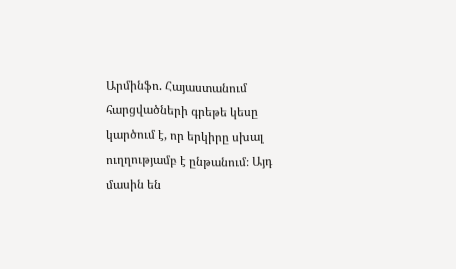Արմինֆո. Հայաստանում հարցվածների գրեթե կեսը կարծում է, որ երկիրը սխալ ուղղությամբ է ընթանում։ Այդ մասին են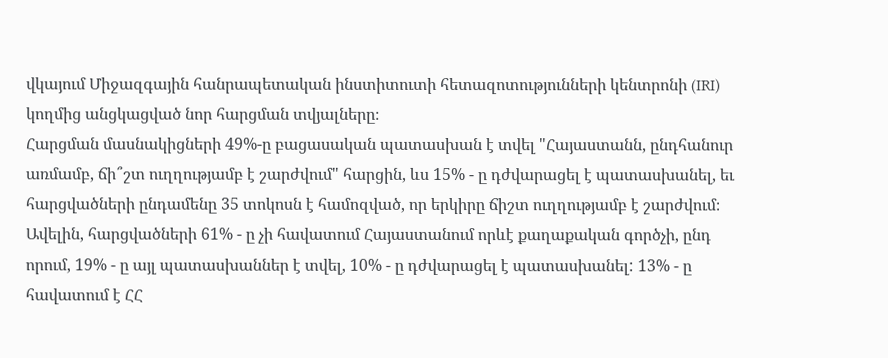վկայում Միջազգային հանրապետական ինստիտուտի հետազոտությունների կենտրոնի (IRI) կողմից անցկացված նոր հարցման տվյալները։
Հարցման մասնակիցների 49%-ը բացասական պատասխան է տվել "Հայաստանն, ընդհանուր առմամբ, ճի՞շտ ուղղությամբ է շարժվում" հարցին, ևս 15% - ը դժվարացել է պատասխանել, եւ հարցվածների ընդամենը 35 տոկոսն է համոզված, որ երկիրը ճիշտ ուղղությամբ է շարժվում։
Ավելին, հարցվածների 61% - ը չի հավատում Հայաստանում որևէ քաղաքական գործչի, ընդ որում, 19% - ը այլ պատասխաններ է տվել, 10% - ը դժվարացել է պատասխանել: 13% - ը հավատում է ՀՀ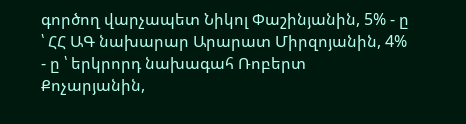գործող վարչապետ Նիկոլ Փաշինյանին, 5% - ը ՝ ՀՀ ԱԳ նախարար Արարատ Միրզոյանին, 4% - ը ՝ երկրորդ նախագահ Ռոբերտ Քոչարյանին,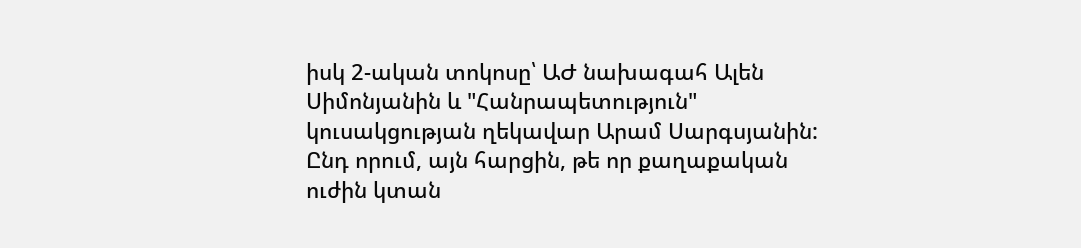իսկ 2-ական տոկոսը՝ ԱԺ նախագահ Ալեն Սիմոնյանին և "Հանրապետություն" կուսակցության ղեկավար Արամ Սարգսյանին:
Ընդ որում, այն հարցին, թե որ քաղաքական ուժին կտան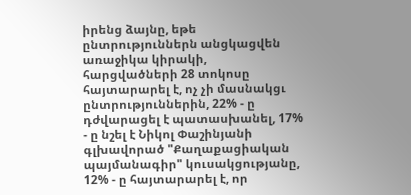իրենց ձայնը, եթե ընտրություններն անցկացվեն առաջիկա կիրակի, հարցվածների 28 տոկոսը հայտարարել է, ոչ չի մասնակցւ ընտրություններին, 22% - ը դժվարացել է պատասխանել, 17% - ը նշել է Նիկոլ Փաշինյանի գլխավորած "Քաղաքացիական պայմանագիր" կուսակցությանը, 12% - ը հայտարարել է, որ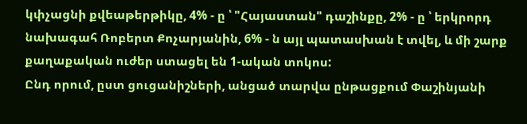կփչացնի քվեաթերթիկը, 4% - ը ՝ "Հայաստան" դաշինքը, 2% - ը ՝ երկրորդ նախագահ Ռոբերտ Քոչարյանին, 6% - ն այլ պատասխան է տվել, և մի շարք քաղաքական ուժեր ստացել են 1-ական տոկոս:
Ընդ որում, ըստ ցուցանիշների, անցած տարվա ընթացքում Փաշինյանի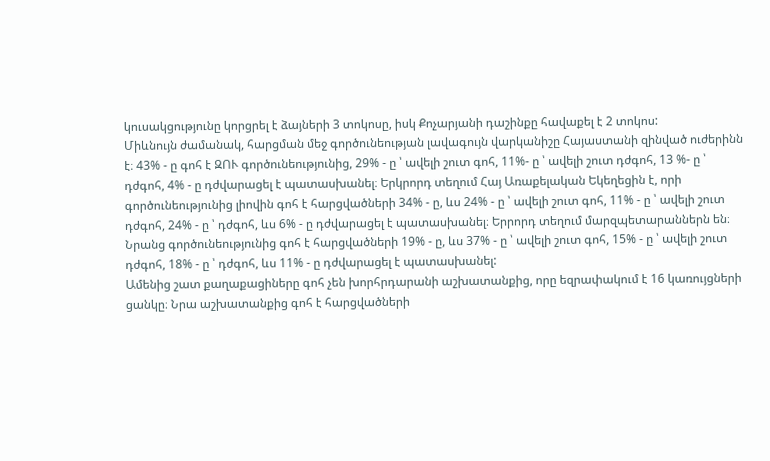կուսակցությունը կորցրել է ձայների 3 տոկոսը, իսկ Քոչարյանի դաշինքը հավաքել է 2 տոկոս:
Միևնույն ժամանակ, հարցման մեջ գործունեության լավագույն վարկանիշը Հայաստանի զինված ուժերինն է։ 43% - ը գոհ է ԶՈՒ գործունեությունից, 29% - ը ՝ ավելի շուտ գոհ, 11%- ը ՝ ավելի շուտ դժգոհ, 13 %- ը ՝ դժգոհ, 4% - ը դժվարացել է պատասխանել։ Երկրորդ տեղում Հայ Առաքելական Եկեղեցին է, որի գործունեությունից լիովին գոհ է հարցվածների 34% - ը, ևս 24% - ը ՝ ավելի շուտ գոհ, 11% - ը ՝ ավելի շուտ դժգոհ, 24% - ը ՝ դժգոհ, ևս 6% - ը դժվարացել է պատասխանել։ Երրորդ տեղում մարզպետարաններն են։ Նրանց գործունեությունից գոհ է հարցվածների 19% - ը, ևս 37% - ը ՝ ավելի շուտ գոհ, 15% - ը ՝ ավելի շուտ դժգոհ, 18% - ը ՝ դժգոհ, ևս 11% - ը դժվարացել է պատասխանել:
Ամենից շատ քաղաքացիները գոհ չեն խորհրդարանի աշխատանքից, որը եզրափակում է 16 կառույցների ցանկը։ Նրա աշխատանքից գոհ է հարցվածների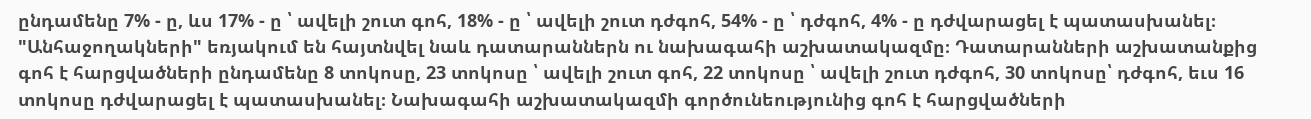ընդամենը 7% - ը, ևս 17% - ը ՝ ավելի շուտ գոհ, 18% - ը ՝ ավելի շուտ դժգոհ, 54% - ը ՝ դժգոհ, 4% - ը դժվարացել է պատասխանել։ "Անհաջողակների" եռյակում են հայտնվել նաև դատարաններն ու նախագահի աշխատակազմը։ Դատարանների աշխատանքից գոհ է հարցվածների ընդամենը 8 տոկոսը, 23 տոկոսը ՝ ավելի շուտ գոհ, 22 տոկոսը ՝ ավելի շուտ դժգոհ, 30 տոկոսը՝ դժգոհ, եւս 16 տոկոսը դժվարացել է պատասխանել։ Նախագահի աշխատակազմի գործունեությունից գոհ է հարցվածների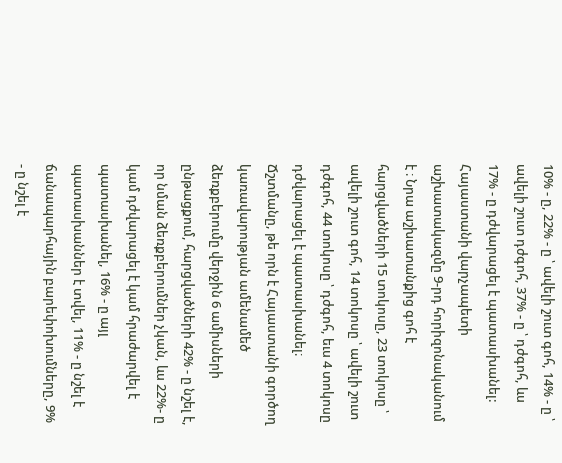10% - ը, 22% - ը ՝ ավելի շուտ գոհ, 14% - ը ՝ ավելի շուտ դժգոհ, 37% - ը ՝ դժգոհ, ևս 17% - ը դժվարացել է պատասխանել: Հայաստանի վարչապետի աշխատակազմը 9-րդ հորիզոնականում է ։ Նրա աշխատանքից գոհ է հարցվածների 15 տոկոսը, 23 տոկոսը ՝ ավելի շուտ գոհ, 14 տոկոսը ՝ ավելի շուտ դժգոհ, 44 տոկոսը ՝ դժգոհ, եւս 4 տոկոսը դժվարացել է պատասխանել։
Ճշտմանը, թե որն է Հայաստանի գործող կառավարության ամենամեծ ձեռքբերումը վերջին 6 ամիսների ընթացքում, հարցվածների 42% - ը նշել է, որ նման ձեռքբերումներ չկան, ևս 22%- ը կամ դժվարացել է կամ հրաժարվել է պատասխանել, 16% - ը այլ պատասխաններ է տվել, 11% - ը նշել է ճանապարհային բարեփոխումները, 9% - ը նշել է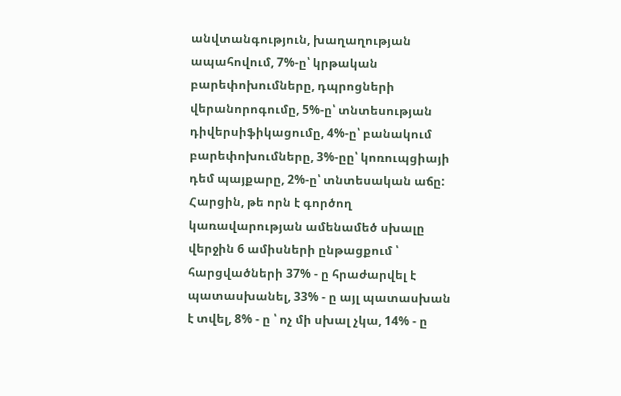անվտանգություն, խաղաղության ապահովում, 7%-ը՝ կրթական բարեփոխումները, դպրոցների վերանորոգումը, 5%-ը՝ տնտեսության դիվերսիֆիկացումը, 4%-ը՝ բանակում բարեփոխումները, 3%-ըը՝ կոռուպցիայի դեմ պայքարը, 2%-ը՝ տնտեսական աճը:
Հարցին, թե որն է գործող կառավարության ամենամեծ սխալը վերջին 6 ամիսների ընթացքում ՝ հարցվածների 37% - ը հրաժարվել է պատասխանել, 33% - ը այլ պատասխան է տվել, 8% - ը ՝ ոչ մի սխալ չկա, 14% - ը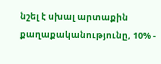նշել է սխալ արտաքին քաղաքականությունը, 10% -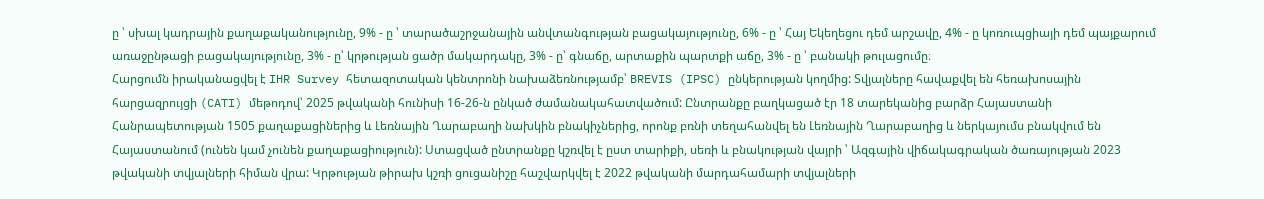ը ՝ սխալ կադրային քաղաքականությունը, 9% - ը ՝ տարածաշրջանային անվտանգության բացակայությունը, 6% - ը ՝ Հայ Եկեղեցու դեմ արշավը, 4% - ը կոռուպցիայի դեմ պայքարում առաջընթացի բացակայությունը, 3% - ը՝ կրթության ցածր մակարդակը, 3% - ը՝ գնաճը, արտաքին պարտքի աճը, 3% - ը ՝ բանակի թուլացումը։
Հարցումն իրականացվել է IHR Survey հետազոտական կենտրոնի նախաձեռնությամբ՝ BREVIS (IPSC) ընկերության կողմից: Տվյալները հավաքվել են հեռախոսային հարցազրույցի (CATI) մեթոդով՝ 2025 թվականի հունիսի 16-26-ն ընկած ժամանակահատվածում: Ընտրանքը բաղկացած էր 18 տարեկանից բարձր Հայաստանի Հանրապետության 1505 քաղաքացիներից և Լեռնային Ղարաբաղի նախկին բնակիչներից, որոնք բռնի տեղահանվել են Լեռնային Ղարաբաղից և ներկայումս բնակվում են Հայաստանում (ունեն կամ չունեն քաղաքացիություն): Ստացված ընտրանքը կշռվել է ըստ տարիքի, սեռի և բնակության վայրի ՝ Ազգային վիճակագրական ծառայության 2023 թվականի տվյալների հիման վրա: Կրթության թիրախ կշռի ցուցանիշը հաշվարկվել է 2022 թվականի մարդահամարի տվյալների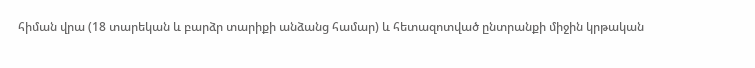հիման վրա (18 տարեկան և բարձր տարիքի անձանց համար) և հետազոտված ընտրանքի միջին կրթական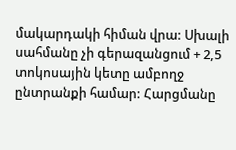մակարդակի հիման վրա: Սխալի սահմանը չի գերազանցում + 2,5 տոկոսային կետը ամբողջ ընտրանքի համար: Հարցմանը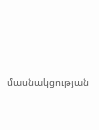մասնակցության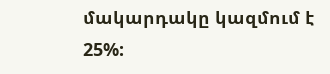մակարդակը կազմում է 25%: